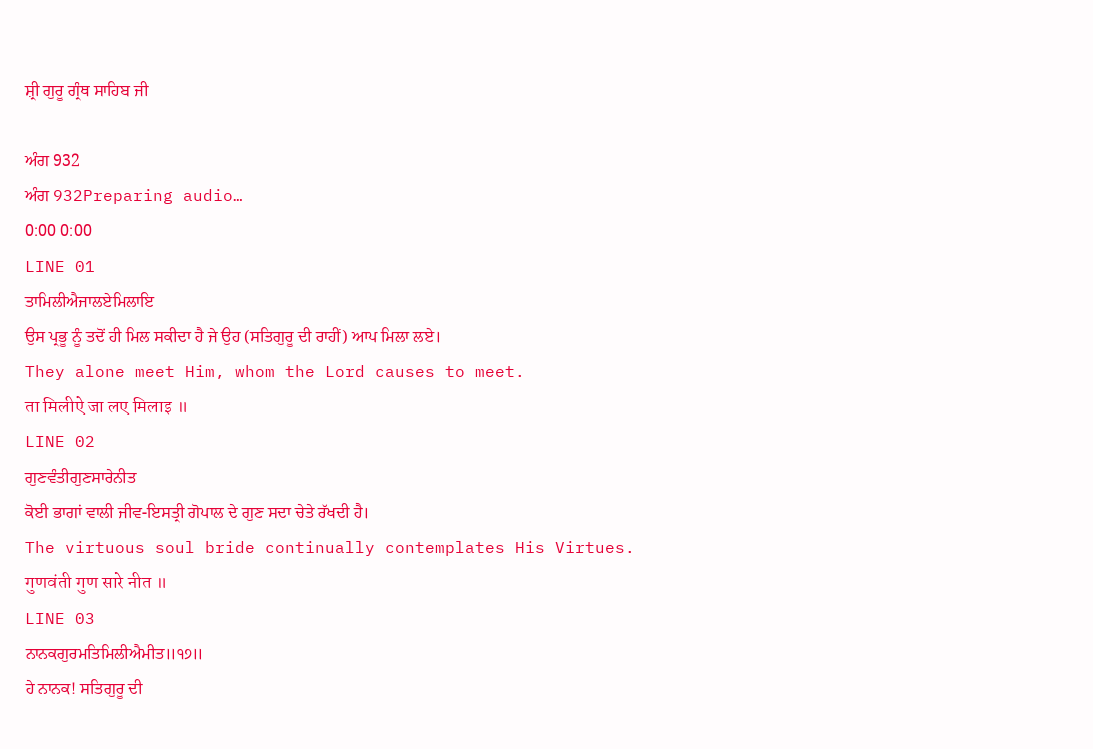ਸ਼੍ਰੀ ਗੁਰੂ ਗ੍ਰੰਥ ਸਾਹਿਬ ਜੀ

ਅੰਗ 932
ਅੰਗ 932Preparing audio…
0:00 0:00
LINE 01
ਤਾਮਿਲੀਐਜਾਲਏਮਿਲਾਇ
ਉਸ ਪ੍ਰਭੂ ਨੂੰ ਤਦੋਂ ਹੀ ਮਿਲ ਸਕੀਦਾ ਹੈ ਜੇ ਉਹ (ਸਤਿਗੁਰੂ ਦੀ ਰਾਹੀਂ) ਆਪ ਮਿਲਾ ਲਏ।
They alone meet Him, whom the Lord causes to meet.
ता मिलीऐ जा लए मिलाइ ॥
LINE 02
ਗੁਣਵੰਤੀਗੁਣਸਾਰੇਨੀਤ
ਕੋਈ ਭਾਗਾਂ ਵਾਲੀ ਜੀਵ-ਇਸਤ੍ਰੀ ਗੋਪਾਲ ਦੇ ਗੁਣ ਸਦਾ ਚੇਤੇ ਰੱਖਦੀ ਹੈ।
The virtuous soul bride continually contemplates His Virtues.
गुणवंती गुण सारे नीत ॥
LINE 03
ਨਾਨਕਗੁਰਮਤਿਮਿਲੀਐਮੀਤ॥੧੭॥
ਹੇ ਨਾਨਕ! ਸਤਿਗੁਰੂ ਦੀ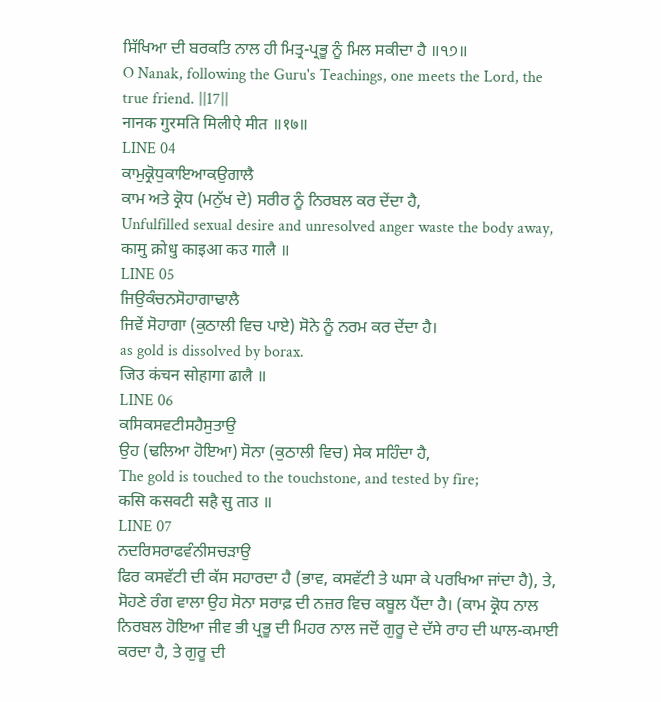ਸਿੱਖਿਆ ਦੀ ਬਰਕਤਿ ਨਾਲ ਹੀ ਮਿਤ੍ਰ-ਪ੍ਰਭੂ ਨੂੰ ਮਿਲ ਸਕੀਦਾ ਹੈ ॥੧੭॥
O Nanak, following the Guru's Teachings, one meets the Lord, the true friend. ||17||
नानक गुरमति मिलीऐ मीत ॥१७॥
LINE 04
ਕਾਮੁਕ੍ਰੋਧੁਕਾਇਆਕਉਗਾਲੈ
ਕਾਮ ਅਤੇ ਕ੍ਰੋਧ (ਮਨੁੱਖ ਦੇ) ਸਰੀਰ ਨੂੰ ਨਿਰਬਲ ਕਰ ਦੇਂਦਾ ਹੈ,
Unfulfilled sexual desire and unresolved anger waste the body away,
कामु क्रोधु काइआ कउ गालै ॥
LINE 05
ਜਿਉਕੰਚਨਸੋਹਾਗਾਢਾਲੈ
ਜਿਵੇਂ ਸੋਹਾਗਾ (ਕੁਠਾਲੀ ਵਿਚ ਪਾਏ) ਸੋਨੇ ਨੂੰ ਨਰਮ ਕਰ ਦੇਂਦਾ ਹੈ।
as gold is dissolved by borax.
जिउ कंचन सोहागा ढालै ॥
LINE 06
ਕਸਿਕਸਵਟੀਸਹੈਸੁਤਾਉ
ਉਹ (ਢਲਿਆ ਹੋਇਆ) ਸੋਨਾ (ਕੁਠਾਲੀ ਵਿਚ) ਸੇਕ ਸਹਿੰਦਾ ਹੈ,
The gold is touched to the touchstone, and tested by fire;
कसि कसवटी सहै सु ताउ ॥
LINE 07
ਨਦਰਿਸਰਾਫਵੰਨੀਸਚੜਾਉ
ਫਿਰ ਕਸਵੱਟੀ ਦੀ ਕੱਸ ਸਹਾਰਦਾ ਹੈ (ਭਾਵ, ਕਸਵੱਟੀ ਤੇ ਘਸਾ ਕੇ ਪਰਖਿਆ ਜਾਂਦਾ ਹੈ), ਤੇ, ਸੋਹਣੇ ਰੰਗ ਵਾਲਾ ਉਹ ਸੋਨਾ ਸਰਾਫ਼ ਦੀ ਨਜ਼ਰ ਵਿਚ ਕਬੂਲ ਪੈਂਦਾ ਹੈ। (ਕਾਮ ਕ੍ਰੋਧ ਨਾਲ ਨਿਰਬਲ ਹੋਇਆ ਜੀਵ ਭੀ ਪ੍ਰਭੂ ਦੀ ਮਿਹਰ ਨਾਲ ਜਦੋਂ ਗੁਰੂ ਦੇ ਦੱਸੇ ਰਾਹ ਦੀ ਘਾਲ-ਕਮਾਈ ਕਰਦਾ ਹੈ, ਤੇ ਗੁਰੂ ਦੀ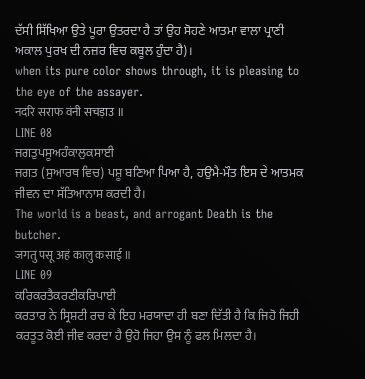ਦੱਸੀ ਸਿੱਖਿਆ ਉਤੇ ਪੂਰਾ ਉਤਰਦਾ ਹੈ ਤਾਂ ਉਹ ਸੋਹਣੇ ਆਤਮਾ ਵਾਲਾ ਪ੍ਰਾਣੀ ਅਕਾਲ ਪੁਰਖ ਦੀ ਨਜ਼ਰ ਵਿਚ ਕਬੂਲ ਹੁੰਦਾ ਹੈ)।
when its pure color shows through, it is pleasing to the eye of the assayer.
नदरि सराफ वंनी सचड़ाउ ॥
LINE 08
ਜਗਤੁਪਸੂਅਹੰਕਾਲੁਕਸਾਈ
ਜਗਤ (ਸੁਆਰਥ ਵਿਚ) ਪਸ਼ੂ ਬਣਿਆ ਪਿਆ ਹੈ, ਹਉਮੈ-ਮੌਤ ਇਸ ਦੇ ਆਤਮਕ ਜੀਵਨ ਦਾ ਸੱਤਿਆਨਾਸ ਕਰਦੀ ਹੈ।
The world is a beast, and arrogant Death is the butcher.
जगतु पसू अहं कालु कसाई ॥
LINE 09
ਕਰਿਕਰਤੈਕਰਣੀਕਰਿਪਾਈ
ਕਰਤਾਰ ਨੇ ਸ੍ਰਿਸ਼ਟੀ ਰਚ ਕੇ ਇਹ ਮਰਯਾਦਾ ਹੀ ਬਣਾ ਦਿੱਤੀ ਹੈ ਕਿ ਜਿਹੋ ਜਿਹੀ ਕਰਤੂਤ ਕੋਈ ਜੀਵ ਕਰਦਾ ਹੈ ਉਹੋ ਜਿਹਾ ਉਸ ਨੂੰ ਫਲ ਮਿਲਦਾ ਹੈ।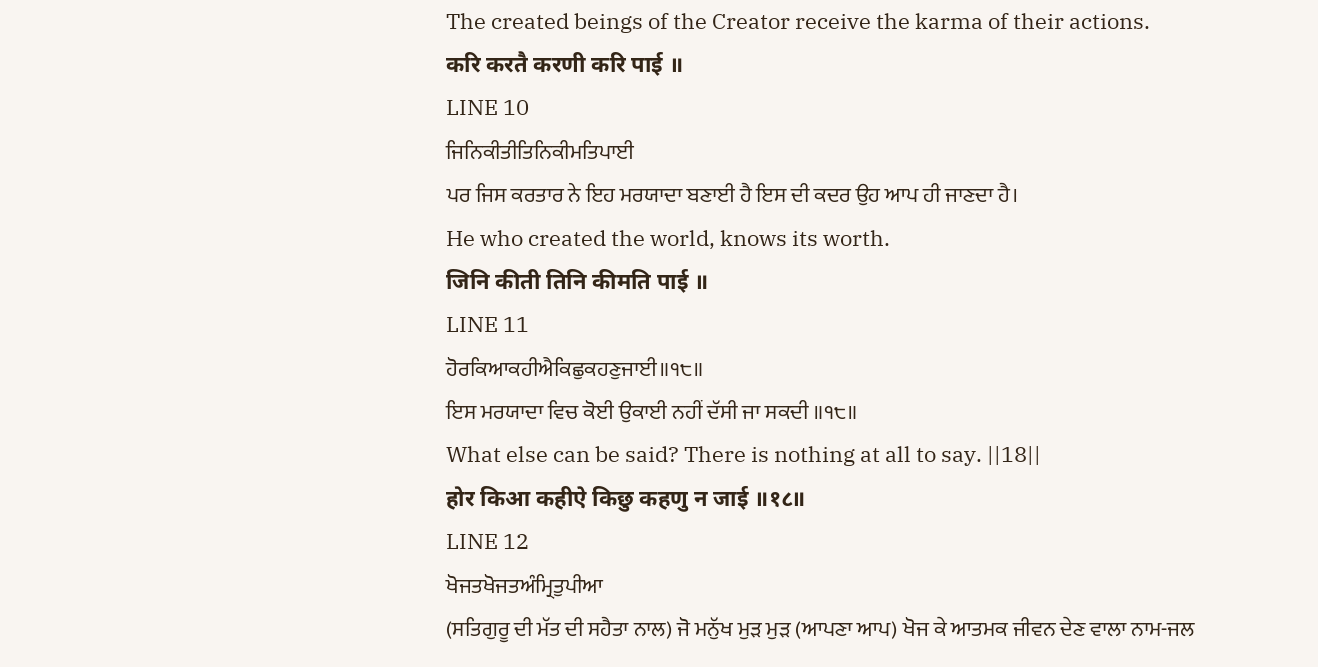The created beings of the Creator receive the karma of their actions.
करि करतै करणी करि पाई ॥
LINE 10
ਜਿਨਿਕੀਤੀਤਿਨਿਕੀਮਤਿਪਾਈ
ਪਰ ਜਿਸ ਕਰਤਾਰ ਨੇ ਇਹ ਮਰਯਾਦਾ ਬਣਾਈ ਹੈ ਇਸ ਦੀ ਕਦਰ ਉਹ ਆਪ ਹੀ ਜਾਣਦਾ ਹੈ।
He who created the world, knows its worth.
जिनि कीती तिनि कीमति पाई ॥
LINE 11
ਹੋਰਕਿਆਕਹੀਐਕਿਛੁਕਹਣੁਜਾਈ॥੧੮॥
ਇਸ ਮਰਯਾਦਾ ਵਿਚ ਕੋਈ ਉਕਾਈ ਨਹੀਂ ਦੱਸੀ ਜਾ ਸਕਦੀ ॥੧੮॥
What else can be said? There is nothing at all to say. ||18||
होर किआ कहीऐ किछु कहणु न जाई ॥१८॥
LINE 12
ਖੋਜਤਖੋਜਤਅੰਮ੍ਰਿਤੁਪੀਆ
(ਸਤਿਗੁਰੂ ਦੀ ਮੱਤ ਦੀ ਸਹੈਤਾ ਨਾਲ) ਜੋ ਮਨੁੱਖ ਮੁੜ ਮੁੜ (ਆਪਣਾ ਆਪ) ਖੋਜ ਕੇ ਆਤਮਕ ਜੀਵਨ ਦੇਣ ਵਾਲਾ ਨਾਮ-ਜਲ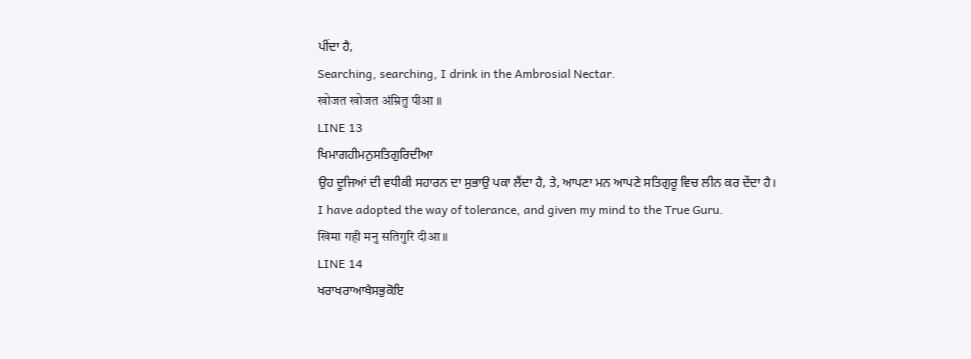ਪੀਂਦਾ ਹੈ,
Searching, searching, I drink in the Ambrosial Nectar.
खोजत खोजत अंम्रितु पीआ ॥
LINE 13
ਖਿਮਾਗਹੀਮਨੁਸਤਿਗੁਰਿਦੀਆ
ਉਹ ਦੂਜਿਆਂ ਦੀ ਵਧੀਕੀ ਸਹਾਰਨ ਦਾ ਸੁਭਾਉ ਪਕਾ ਲੈਂਦਾ ਹੈ, ਤੇ, ਆਪਣਾ ਮਨ ਆਪਣੇ ਸਤਿਗੁਰੂ ਵਿਚ ਲੀਨ ਕਰ ਦੇਂਦਾ ਹੈ।
I have adopted the way of tolerance, and given my mind to the True Guru.
खिमा गही मनु सतिगुरि दीआ ॥
LINE 14
ਖਰਾਖਰਾਆਖੈਸਭੁਕੋਇ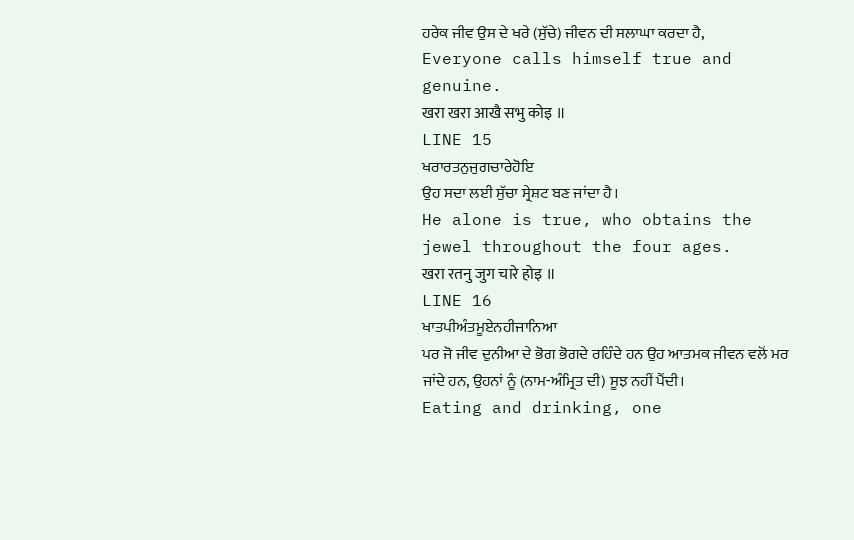ਹਰੇਕ ਜੀਵ ਉਸ ਦੇ ਖਰੇ (ਸੁੱਚੇ) ਜੀਵਨ ਦੀ ਸਲਾਘਾ ਕਰਦਾ ਹੈ,
Everyone calls himself true and genuine.
खरा खरा आखै सभु कोइ ॥
LINE 15
ਖਰਾਰਤਨੁਜੁਗਚਾਰੇਹੋਇ
ਉਹ ਸਦਾ ਲਈ ਸੁੱਚਾ ਸ੍ਰੇਸ਼ਟ ਬਣ ਜਾਂਦਾ ਹੈ।
He alone is true, who obtains the jewel throughout the four ages.
खरा रतनु जुग चारे होइ ॥
LINE 16
ਖਾਤਪੀਅੰਤਮੂਏਨਹੀਜਾਨਿਆ
ਪਰ ਜੋ ਜੀਵ ਦੁਨੀਆ ਦੇ ਭੋਗ ਭੋਗਦੇ ਰਹਿੰਦੇ ਹਨ ਉਹ ਆਤਮਕ ਜੀਵਨ ਵਲੋਂ ਮਰ ਜਾਂਦੇ ਹਨ, ਉਹਨਾਂ ਨੂੰ (ਨਾਮ-ਅੰਮ੍ਰਿਤ ਦੀ) ਸੂਝ ਨਹੀਂ ਪੈਂਦੀ।
Eating and drinking, one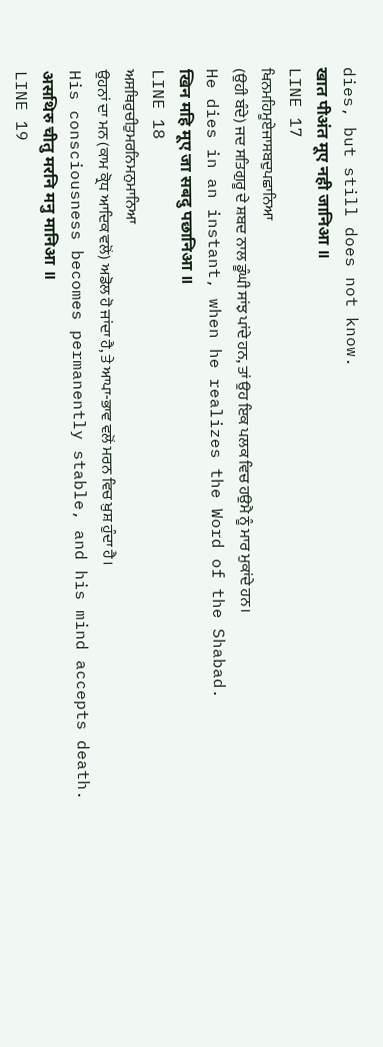dies, but still does not know.
खात पीअंत मूए नही जानिआ ॥
LINE 17
ਖਿਨਮਹਿਮੂਏਜਾਸਬਦੁਪਛਾਨਿਆ
(ਉਹੀ ਬੰਦੇ) ਜਦ ਸਤਿਗੁਰੂ ਦੇ ਸ਼ਬਦ ਨਾਲ ਡੂੰਘੀ ਸਾਂਝ ਪਾਂਦੇ ਹਨ, ਤਾਂ ਉਹ ਇਕ ਪਲਕ ਵਿਚ ਹਉਮੈ ਨੂੰ ਮਾਰ ਮੁਕਾਂਦੇ ਹਨ।
He dies in an instant, when he realizes the Word of the Shabad.
खिन महि मूए जा सबदु पछानिआ ॥
LINE 18
ਅਸਥਿਰੁਚੀਤੁਮਰਨਿਮਨੁਮਾਨਿਆ
ਉਹਨਾਂ ਦਾ ਮਨ (ਕਾਮ ਕ੍ਰੋਧ ਆਦਿਕ ਵਲੋਂ) ਅਡੋਲ ਹੋ ਜਾਂਦਾ ਹੈ, ਤੇ ਆਪਾ-ਭਾਵ ਵਲੋਂ ਮਰਨ ਵਿਚ ਖ਼ੁਸ਼ ਹੁੰਦਾ ਹੈ।
His consciousness becomes permanently stable, and his mind accepts death.
असथिरु चीतु मरनि मनु मानिआ ॥
LINE 19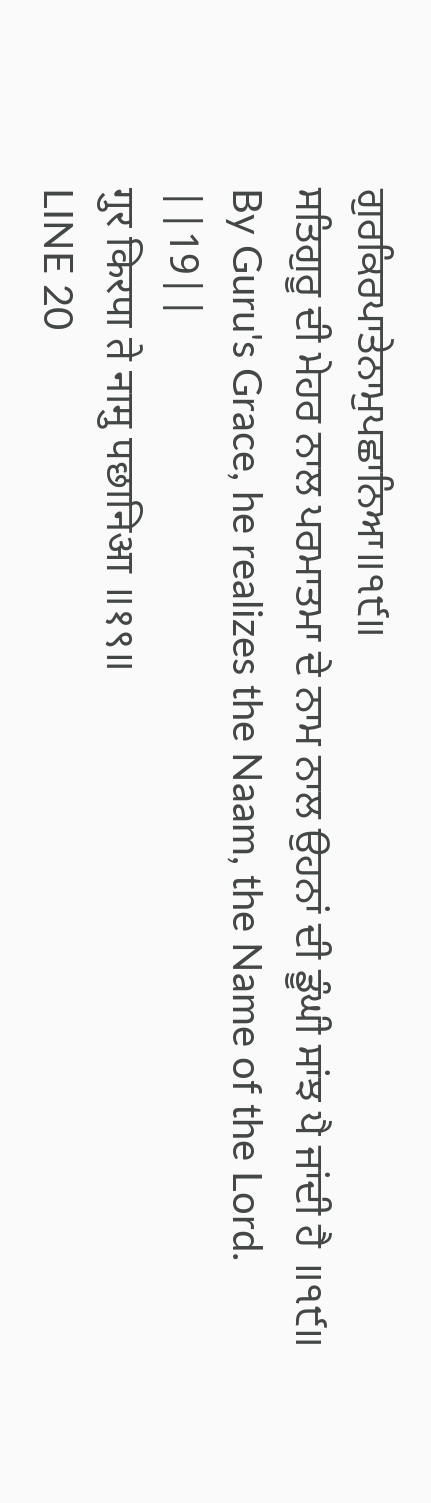ਗੁਰਕਿਰਪਾਤੇਨਾਮੁਪਛਾਨਿਆ॥੧੯॥
ਸਤਿਗੁਰੂ ਦੀ ਮੇਹਰ ਨਾਲ ਪਰਮਾਤਮਾ ਦੇ ਨਾਮ ਨਾਲ ਉਹਨਾਂ ਦੀ ਡੂੰਘੀ ਸਾਂਝ ਪੈ ਜਾਂਦੀ ਹੈ ॥੧੯॥
By Guru's Grace, he realizes the Naam, the Name of the Lord. ||19||
गुर किरपा ते नामु पछानिआ ॥१९॥
LINE 20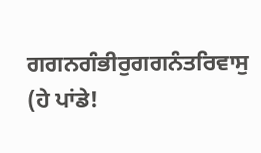ਗਗਨਗੰਭੀਰੁਗਗਨੰਤਰਿਵਾਸੁ
(ਹੇ ਪਾਂਡੇ!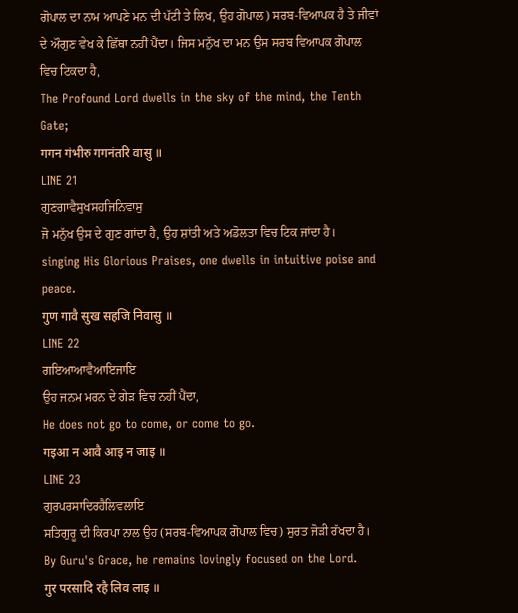ਗੋਪਾਲ ਦਾ ਨਾਮ ਆਪਣੇ ਮਨ ਦੀ ਪੱਟੀ ਤੇ ਲਿਖ, ਉਹ ਗੋਪਾਲ) ਸਰਬ-ਵਿਆਪਕ ਹੈ ਤੇ ਜੀਵਾਂ ਦੇ ਔਗੁਣ ਵੇਖ ਕੇ ਛਿੱਥਾ ਨਹੀਂ ਪੈਂਦਾ। ਜਿਸ ਮਨੁੱਖ ਦਾ ਮਨ ਉਸ ਸਰਬ ਵਿਆਪਕ ਗੋਪਾਲ ਵਿਚ ਟਿਕਦਾ ਹੈ,
The Profound Lord dwells in the sky of the mind, the Tenth Gate;
गगन गंभीरु गगनंतरि वासु ॥
LINE 21
ਗੁਣਗਾਵੈਸੁਖਸਹਜਿਨਿਵਾਸੁ
ਜੋ ਮਨੁੱਖ ਉਸ ਦੇ ਗੁਣ ਗਾਂਦਾ ਹੈ, ਉਹ ਸ਼ਾਂਤੀ ਅਤੇ ਅਡੋਲਤਾ ਵਿਚ ਟਿਕ ਜਾਂਦਾ ਹੈ।
singing His Glorious Praises, one dwells in intuitive poise and peace.
गुण गावै सुख सहजि निवासु ॥
LINE 22
ਗਇਆਆਵੈਆਇਜਾਇ
ਉਹ ਜਨਮ ਮਰਨ ਦੇ ਗੇੜ ਵਿਚ ਨਹੀਂ ਪੈਂਦਾ,
He does not go to come, or come to go.
गइआ न आवै आइ न जाइ ॥
LINE 23
ਗੁਰਪਰਸਾਦਿਰਹੈਲਿਵਲਾਇ
ਸਤਿਗੁਰੂ ਦੀ ਕਿਰਪਾ ਨਾਲ ਉਹ (ਸਰਬ-ਵਿਆਪਕ ਗੋਪਾਲ ਵਿਚ) ਸੁਰਤ ਜੋੜੀ ਰੱਖਦਾ ਹੈ।
By Guru's Grace, he remains lovingly focused on the Lord.
गुर परसादि रहै लिव लाइ ॥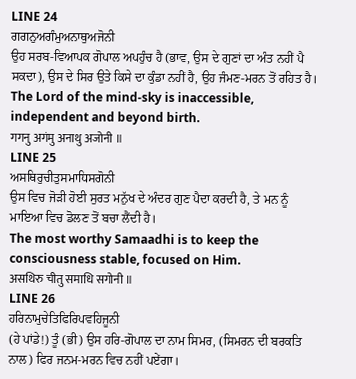LINE 24
ਗਗਨੁਅਗੰਮੁਅਨਾਥੁਅਜੋਨੀ
ਉਹ ਸਰਬ-ਵਿਆਪਕ ਗੋਪਾਲ ਅਪਹੁੰਚ ਹੈ (ਭਾਵ, ਉਸ ਦੇ ਗੁਣਾਂ ਦਾ ਅੰਤ ਨਹੀਂ ਪੈ ਸਕਦਾ), ਉਸ ਦੇ ਸਿਰ ਉਤੇ ਕਿਸੇ ਦਾ ਕੁੰਡਾ ਨਹੀਂ ਹੈ, ਉਹ ਜੰਮਣ-ਮਰਨ ਤੋਂ ਰਹਿਤ ਹੈ।
The Lord of the mind-sky is inaccessible, independent and beyond birth.
गगनु अगंमु अनाथु अजोनी ॥
LINE 25
ਅਸਥਿਰੁਚੀਤੁਸਮਾਧਿਸਗੋਨੀ
ਉਸ ਵਿਚ ਜੋੜੀ ਹੋਈ ਸੁਰਤ ਮਨੁੱਖ ਦੇ ਅੰਦਰ ਗੁਣ ਪੈਦਾ ਕਰਦੀ ਹੈ, ਤੇ ਮਨ ਨੂੰ ਮਾਇਆ ਵਿਚ ਡੋਲਣ ਤੋਂ ਬਚਾ ਲੈਂਦੀ ਹੈ।
The most worthy Samaadhi is to keep the consciousness stable, focused on Him.
असथिरु चीतु समाधि सगोनी ॥
LINE 26
ਹਰਿਨਾਮੁਚੇਤਿਫਿਰਿਪਵਹਿਜੂਨੀ
(ਹੇ ਪਾਂਡੇ!) ਤੂੰ (ਭੀ) ਉਸ ਹਰਿ-ਗੋਪਾਲ ਦਾ ਨਾਮ ਸਿਮਰ, (ਸਿਮਰਨ ਦੀ ਬਰਕਤਿ ਨਾਲ) ਫਿਰ ਜਨਮ-ਮਰਨ ਵਿਚ ਨਹੀਂ ਪਏਂਗਾ।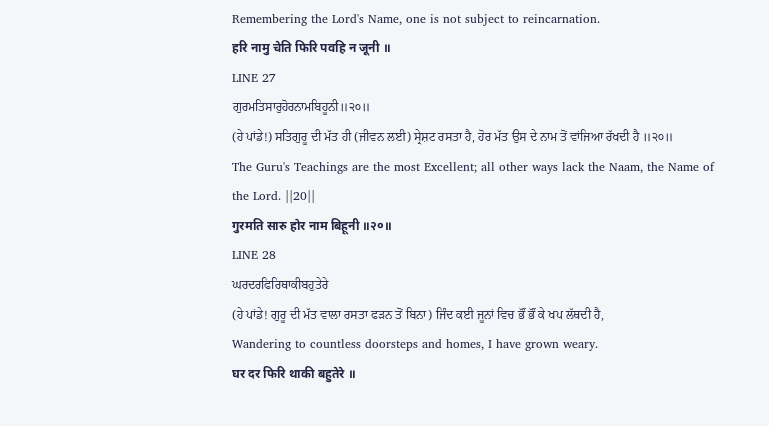Remembering the Lord's Name, one is not subject to reincarnation.
हरि नामु चेति फिरि पवहि न जूनी ॥
LINE 27
ਗੁਰਮਤਿਸਾਰੁਹੋਰਨਾਮਬਿਹੂਨੀ॥੨੦॥
(ਹੇ ਪਾਂਡੇ!) ਸਤਿਗੁਰੂ ਦੀ ਮੱਤ ਹੀ (ਜੀਵਨ ਲਈ) ਸ੍ਰੇਸ਼ਟ ਰਸਤਾ ਹੈ, ਹੋਰ ਮੱਤ ਉਸ ਦੇ ਨਾਮ ਤੋਂ ਵਾਂਜਿਆ ਰੱਖਦੀ ਹੈ ॥੨੦॥
The Guru's Teachings are the most Excellent; all other ways lack the Naam, the Name of the Lord. ||20||
गुरमति सारु होर नाम बिहूनी ॥२०॥
LINE 28
ਘਰਦਰਫਿਰਿਥਾਕੀਬਹੁਤੇਰੇ
(ਹੇ ਪਾਂਡੇ! ਗੁਰੂ ਦੀ ਮੱਤ ਵਾਲਾ ਰਸਤਾ ਫੜਨ ਤੋਂ ਬਿਨਾ) ਜਿੰਦ ਕਈ ਜੂਨਾਂ ਵਿਚ ਭੌਂ ਭੌਂ ਕੇ ਖਪ ਲੱਥਦੀ ਹੈ,
Wandering to countless doorsteps and homes, I have grown weary.
घर दर फिरि थाकी बहुतेरे ॥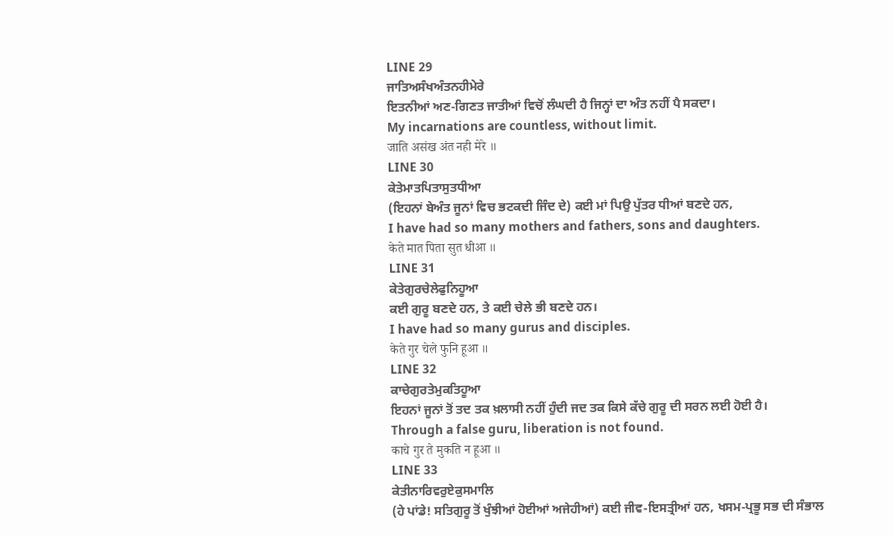LINE 29
ਜਾਤਿਅਸੰਖਅੰਤਨਹੀਮੇਰੇ
ਇਤਨੀਆਂ ਅਣ-ਗਿਣਤ ਜਾਤੀਆਂ ਵਿਚੋਂ ਲੰਘਦੀ ਹੈ ਜਿਨ੍ਹਾਂ ਦਾ ਅੰਤ ਨਹੀਂ ਪੈ ਸਕਦਾ।
My incarnations are countless, without limit.
जाति असंख अंत नही मेरे ॥
LINE 30
ਕੇਤੇਮਾਤਪਿਤਾਸੁਤਧੀਆ
(ਇਹਨਾਂ ਬੇਅੰਤ ਜੂਨਾਂ ਵਿਚ ਭਟਕਦੀ ਜਿੰਦ ਦੇ) ਕਈ ਮਾਂ ਪਿਉ ਪੁੱਤਰ ਧੀਆਂ ਬਣਦੇ ਹਨ,
I have had so many mothers and fathers, sons and daughters.
केते मात पिता सुत धीआ ॥
LINE 31
ਕੇਤੇਗੁਰਚੇਲੇਫੁਨਿਹੂਆ
ਕਈ ਗੁਰੂ ਬਣਦੇ ਹਨ, ਤੇ ਕਈ ਚੇਲੇ ਭੀ ਬਣਦੇ ਹਨ।
I have had so many gurus and disciples.
केते गुर चेले फुनि हूआ ॥
LINE 32
ਕਾਚੇਗੁਰਤੇਮੁਕਤਿਹੂਆ
ਇਹਨਾਂ ਜੂਨਾਂ ਤੋਂ ਤਦ ਤਕ ਖ਼ਲਾਸੀ ਨਹੀਂ ਹੁੰਦੀ ਜਦ ਤਕ ਕਿਸੇ ਕੱਚੇ ਗੁਰੂ ਦੀ ਸਰਨ ਲਈ ਹੋਈ ਹੈ।
Through a false guru, liberation is not found.
काचे गुर ते मुकति न हूआ ॥
LINE 33
ਕੇਤੀਨਾਰਿਵਰੁਏਕੁਸਮਾਲਿ
(ਹੇ ਪਾਂਡੇ! ਸਤਿਗੁਰੂ ਤੋਂ ਖੁੰਝੀਆਂ ਹੋਈਆਂ ਅਜੇਹੀਆਂ) ਕਈ ਜੀਵ-ਇਸਤ੍ਰੀਆਂ ਹਨ, ਖਸਮ-ਪ੍ਰਭੂ ਸਭ ਦੀ ਸੰਭਾਲ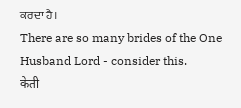ਕਰਦਾ ਹੈ।
There are so many brides of the One Husband Lord - consider this.
केती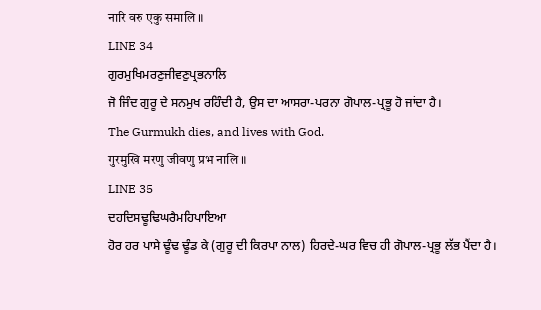नारि वरु एकु समालि ॥
LINE 34
ਗੁਰਮੁਖਿਮਰਣੁਜੀਵਣੁਪ੍ਰਭਨਾਲਿ
ਜੋ ਜਿੰਦ ਗੁਰੂ ਦੇ ਸਨਮੁਖ ਰਹਿੰਦੀ ਹੈ, ਉਸ ਦਾ ਆਸਰਾ-ਪਰਨਾ ਗੋਪਾਲ-ਪ੍ਰਭੂ ਹੋ ਜਾਂਦਾ ਹੈ।
The Gurmukh dies, and lives with God.
गुरमुखि मरणु जीवणु प्रभ नालि ॥
LINE 35
ਦਹਦਿਸਢੂਢਿਘਰੈਮਹਿਪਾਇਆ
ਹੋਰ ਹਰ ਪਾਸੇ ਢੂੰਢ ਢੂੰਡ ਕੇ (ਗੁਰੂ ਦੀ ਕਿਰਪਾ ਨਾਲ) ਹਿਰਦੇ-ਘਰ ਵਿਚ ਹੀ ਗੋਪਾਲ-ਪ੍ਰਭੂ ਲੱਭ ਪੈਂਦਾ ਹੈ।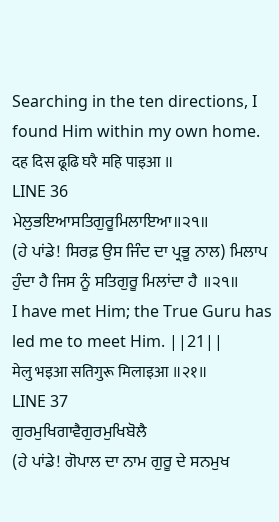Searching in the ten directions, I found Him within my own home.
दह दिस ढूढि घरै महि पाइआ ॥
LINE 36
ਮੇਲੁਭਇਆਸਤਿਗੁਰੂਮਿਲਾਇਆ॥੨੧॥
(ਹੇ ਪਾਂਡੇ! ਸਿਰਫ਼ ਉਸ ਜਿੰਦ ਦਾ ਪ੍ਰਭੂ ਨਾਲ) ਮਿਲਾਪ ਹੁੰਦਾ ਹੈ ਜਿਸ ਨੂੰ ਸਤਿਗੁਰੂ ਮਿਲਾਂਦਾ ਹੈ ॥੨੧॥
I have met Him; the True Guru has led me to meet Him. ||21||
मेलु भइआ सतिगुरू मिलाइआ ॥२१॥
LINE 37
ਗੁਰਮੁਖਿਗਾਵੈਗੁਰਮੁਖਿਬੋਲੈ
(ਹੇ ਪਾਂਡੇ! ਗੋਪਾਲ ਦਾ ਨਾਮ ਗੁਰੂ ਦੇ ਸਨਮੁਖ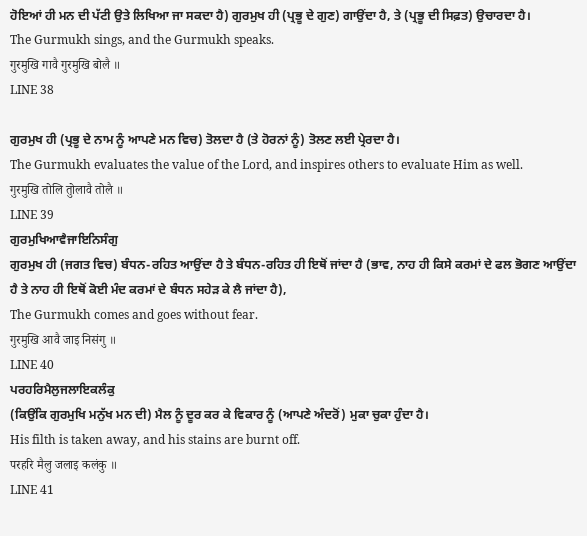ਹੋਇਆਂ ਹੀ ਮਨ ਦੀ ਪੱਟੀ ਉਤੇ ਲਿਖਿਆ ਜਾ ਸਕਦਾ ਹੈ) ਗੁਰਮੁਖ ਹੀ (ਪ੍ਰਭੂ ਦੇ ਗੁਣ) ਗਾਉਂਦਾ ਹੈ, ਤੇ (ਪ੍ਰਭੂ ਦੀ ਸਿਫ਼ਤ) ਉਚਾਰਦਾ ਹੈ।
The Gurmukh sings, and the Gurmukh speaks.
गुरमुखि गावै गुरमुखि बोलै ॥
LINE 38

ਗੁਰਮੁਖ ਹੀ (ਪ੍ਰਭੂ ਦੇ ਨਾਮ ਨੂੰ ਆਪਣੇ ਮਨ ਵਿਚ) ਤੋਲਦਾ ਹੈ (ਤੇ ਹੋਰਨਾਂ ਨੂੰ) ਤੋਲਣ ਲਈ ਪ੍ਰੇਰਦਾ ਹੈ।
The Gurmukh evaluates the value of the Lord, and inspires others to evaluate Him as well.
गुरमुखि तोलि तुोलावै तोलै ॥
LINE 39
ਗੁਰਮੁਖਿਆਵੈਜਾਇਨਿਸੰਗੁ
ਗੁਰਮੁਖ ਹੀ (ਜਗਤ ਵਿਚ) ਬੰਧਨ-ਰਹਿਤ ਆਉਂਦਾ ਹੈ ਤੇ ਬੰਧਨ-ਰਹਿਤ ਹੀ ਇਥੋਂ ਜਾਂਦਾ ਹੈ (ਭਾਵ, ਨਾਹ ਹੀ ਕਿਸੇ ਕਰਮਾਂ ਦੇ ਫਲ ਭੋਗਣ ਆਉਂਦਾ ਹੈ ਤੇ ਨਾਹ ਹੀ ਇਥੋਂ ਕੋਈ ਮੰਦ ਕਰਮਾਂ ਦੇ ਬੰਧਨ ਸਹੇੜ ਕੇ ਲੈ ਜਾਂਦਾ ਹੈ),
The Gurmukh comes and goes without fear.
गुरमुखि आवै जाइ निसंगु ॥
LINE 40
ਪਰਹਰਿਮੈਲੁਜਲਾਇਕਲੰਕੁ
(ਕਿਉਂਕਿ ਗੁਰਮੁਖਿ ਮਨੁੱਖ ਮਨ ਦੀ) ਮੈਲ ਨੂੰ ਦੂਰ ਕਰ ਕੇ ਵਿਕਾਰ ਨੂੰ (ਆਪਣੇ ਅੰਦਰੋਂ) ਮੁਕਾ ਚੁਕਾ ਹੁੰਦਾ ਹੈ।
His filth is taken away, and his stains are burnt off.
परहरि मैलु जलाइ कलंकु ॥
LINE 41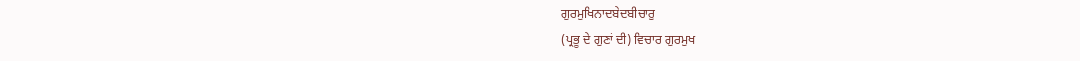ਗੁਰਮੁਖਿਨਾਦਬੇਦਬੀਚਾਰੁ
(ਪ੍ਰਭੂ ਦੇ ਗੁਣਾਂ ਦੀ) ਵਿਚਾਰ ਗੁਰਮੁਖ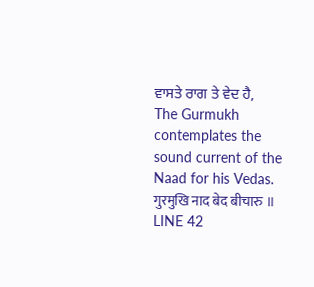ਵਾਸਤੇ ਰਾਗ ਤੇ ਵੇਦ ਹੈ,
The Gurmukh contemplates the sound current of the Naad for his Vedas.
गुरमुखि नाद बेद बीचारु ॥
LINE 42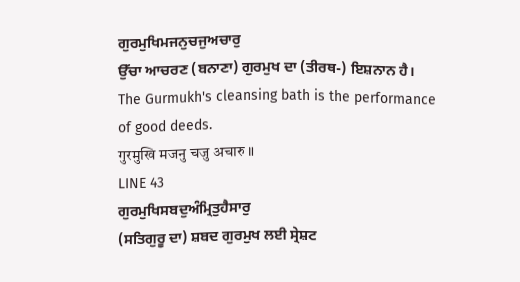ਗੁਰਮੁਖਿਮਜਨੁਚਜੁਅਚਾਰੁ
ਉੱਚਾ ਆਚਰਣ (ਬਨਾਣਾ) ਗੁਰਮੁਖ ਦਾ (ਤੀਰਥ-) ਇਸ਼ਨਾਨ ਹੈ।
The Gurmukh's cleansing bath is the performance of good deeds.
गुरमुखि मजनु चजु अचारु ॥
LINE 43
ਗੁਰਮੁਖਿਸਬਦੁਅੰਮ੍ਰਿਤੁਹੈਸਾਰੁ
(ਸਤਿਗੁਰੂ ਦਾ) ਸ਼ਬਦ ਗੁਰਮੁਖ ਲਈ ਸ੍ਰੇਸ਼ਟ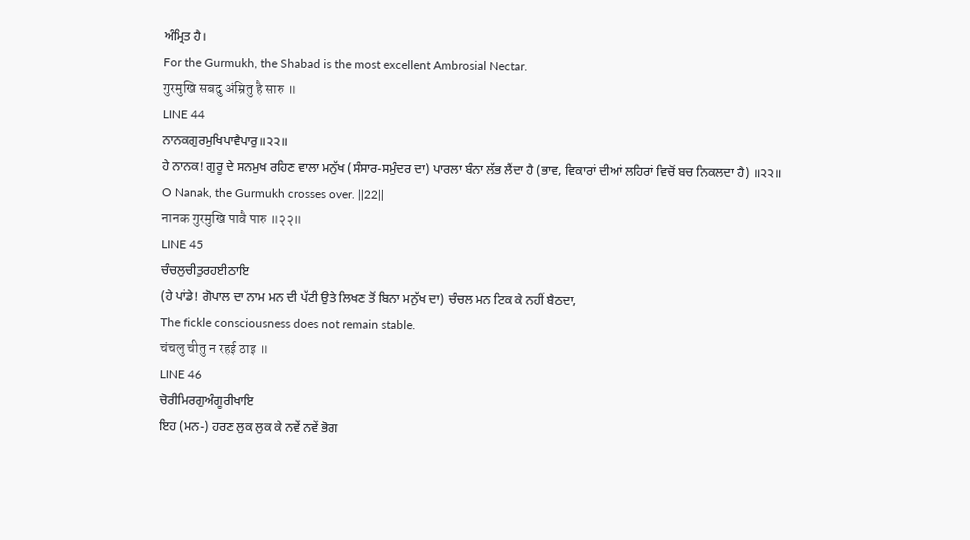ਅੰਮ੍ਰਿਤ ਹੈ।
For the Gurmukh, the Shabad is the most excellent Ambrosial Nectar.
गुरमुखि सबदु अंम्रितु है सारु ॥
LINE 44
ਨਾਨਕਗੁਰਮੁਖਿਪਾਵੈਪਾਰੁ॥੨੨॥
ਹੇ ਨਾਨਕ! ਗੁਰੂ ਦੇ ਸਨਮੁਖ ਰਹਿਣ ਵਾਲਾ ਮਨੁੱਖ (ਸੰਸਾਰ-ਸਮੁੰਦਰ ਦਾ) ਪਾਰਲਾ ਬੰਨਾ ਲੱਭ ਲੈਂਦਾ ਹੈ (ਭਾਵ, ਵਿਕਾਰਾਂ ਦੀਆਂ ਲਹਿਰਾਂ ਵਿਚੋਂ ਬਚ ਨਿਕਲਦਾ ਹੈ) ॥੨੨॥
O Nanak, the Gurmukh crosses over. ||22||
नानक गुरमुखि पावै पारु ॥२२॥
LINE 45
ਚੰਚਲੁਚੀਤੁਰਹਈਠਾਇ
(ਹੇ ਪਾਂਡੇ! ਗੋਪਾਲ ਦਾ ਨਾਮ ਮਨ ਦੀ ਪੱਟੀ ਉਤੇ ਲਿਖਣ ਤੋਂ ਬਿਨਾ ਮਨੁੱਖ ਦਾ) ਚੰਚਲ ਮਨ ਟਿਕ ਕੇ ਨਹੀਂ ਬੈਠਦਾ,
The fickle consciousness does not remain stable.
चंचलु चीतु न रहई ठाइ ॥
LINE 46
ਚੋਰੀਮਿਰਗੁਅੰਗੂਰੀਖਾਇ
ਇਹ (ਮਨ-) ਹਰਣ ਲੁਕ ਲੁਕ ਕੇ ਨਵੇਂ ਨਵੇਂ ਭੋਗ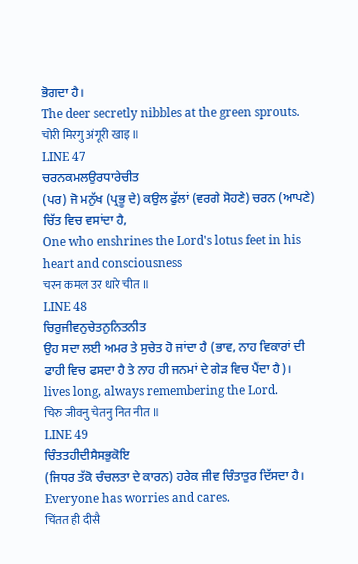ਭੋਗਦਾ ਹੈ।
The deer secretly nibbles at the green sprouts.
चोरी मिरगु अंगूरी खाइ ॥
LINE 47
ਚਰਨਕਮਲਉਰਧਾਰੇਚੀਤ
(ਪਰ) ਜੋ ਮਨੁੱਖ (ਪ੍ਰਭੂ ਦੇ) ਕਉਲ ਫੁੱਲਾਂ (ਵਰਗੇ ਸੋਹਣੇ) ਚਰਨ (ਆਪਣੇ) ਚਿੱਤ ਵਿਚ ਵਸਾਂਦਾ ਹੈ,
One who enshrines the Lord's lotus feet in his heart and consciousness
चरन कमल उर धारे चीत ॥
LINE 48
ਚਿਰੁਜੀਵਨੁਚੇਤਨੁਨਿਤਨੀਤ
ਉਹ ਸਦਾ ਲਈ ਅਮਰ ਤੇ ਸੁਚੇਤ ਹੋ ਜਾਂਦਾ ਹੈ (ਭਾਵ, ਨਾਹ ਵਿਕਾਰਾਂ ਦੀ ਫਾਹੀ ਵਿਚ ਫਸਦਾ ਹੈ ਤੇ ਨਾਹ ਹੀ ਜਨਮਾਂ ਦੇ ਗੇੜ ਵਿਚ ਪੈਂਦਾ ਹੈ)।
lives long, always remembering the Lord.
चिरु जीवनु चेतनु नित नीत ॥
LINE 49
ਚਿੰਤਤਹੀਦੀਸੈਸਭੁਕੋਇ
(ਜਿਧਰ ਤੱਕੋ ਚੰਚਲਤਾ ਦੇ ਕਾਰਨ) ਹਰੇਕ ਜੀਵ ਚਿੰਤਾਤੁਰ ਦਿੱਸਦਾ ਹੈ।
Everyone has worries and cares.
चिंतत ही दीसै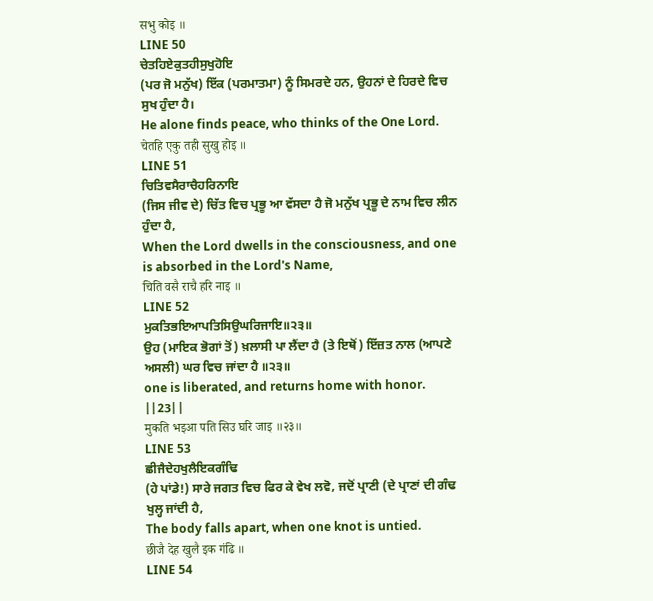सभु कोइ ॥
LINE 50
ਚੇਤਹਿਏਕੁਤਹੀਸੁਖੁਹੋਇ
(ਪਰ ਜੋ ਮਨੁੱਖ) ਇੱਕ (ਪਰਮਾਤਮਾ) ਨੂੰ ਸਿਮਰਦੇ ਹਨ, ਉਹਨਾਂ ਦੇ ਹਿਰਦੇ ਵਿਚ ਸੁਖ ਹੁੰਦਾ ਹੈ।
He alone finds peace, who thinks of the One Lord.
चेतहि एकु तही सुखु होइ ॥
LINE 51
ਚਿਤਿਵਸੈਰਾਚੈਹਰਿਨਾਇ
(ਜਿਸ ਜੀਵ ਦੇ) ਚਿੱਤ ਵਿਚ ਪ੍ਰਭੂ ਆ ਵੱਸਦਾ ਹੈ ਜੋ ਮਨੁੱਖ ਪ੍ਰਭੂ ਦੇ ਨਾਮ ਵਿਚ ਲੀਨ ਹੁੰਦਾ ਹੈ,
When the Lord dwells in the consciousness, and one is absorbed in the Lord's Name,
चिति वसै राचै हरि नाइ ॥
LINE 52
ਮੁਕਤਿਭਇਆਪਤਿਸਿਉਘਰਿਜਾਇ॥੨੩॥
ਉਹ (ਮਾਇਕ ਭੋਗਾਂ ਤੋਂ) ਖ਼ਲਾਸੀ ਪਾ ਲੈਂਦਾ ਹੈ (ਤੇ ਇਥੋਂ) ਇੱਜ਼ਤ ਨਾਲ (ਆਪਣੇ ਅਸਲੀ) ਘਰ ਵਿਚ ਜਾਂਦਾ ਹੈ ॥੨੩॥
one is liberated, and returns home with honor. ||23||
मुकति भइआ पति सिउ घरि जाइ ॥२३॥
LINE 53
ਛੀਜੈਦੇਹਖੁਲੈਇਕਗੰਢਿ
(ਹੇ ਪਾਂਡੇ!) ਸਾਰੇ ਜਗਤ ਵਿਚ ਫਿਰ ਕੇ ਵੇਖ ਲਵੋ, ਜਦੋਂ ਪ੍ਰਾਣੀ (ਦੇ ਪ੍ਰਾਣਾਂ ਦੀ ਗੰਢ ਖੁਲ੍ਹ ਜਾਂਦੀ ਹੈ,
The body falls apart, when one knot is untied.
छीजै देह खुलै इक गंढि ॥
LINE 54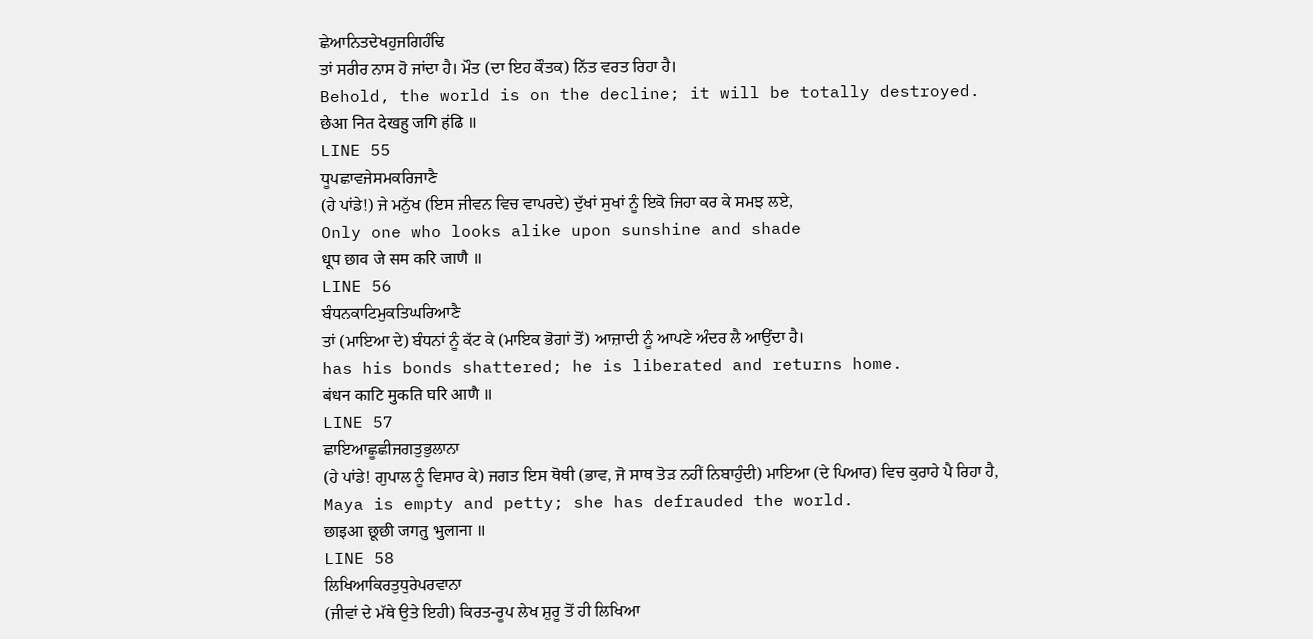ਛੇਆਨਿਤਦੇਖਹੁਜਗਿਹੰਢਿ
ਤਾਂ ਸਰੀਰ ਨਾਸ ਹੋ ਜਾਂਦਾ ਹੈ। ਮੌਤ (ਦਾ ਇਹ ਕੌਤਕ) ਨਿੱਤ ਵਰਤ ਰਿਹਾ ਹੈ।
Behold, the world is on the decline; it will be totally destroyed.
छेआ नित देखहु जगि हंढि ॥
LINE 55
ਧੂਪਛਾਵਜੇਸਮਕਰਿਜਾਣੈ
(ਹੇ ਪਾਂਡੇ!) ਜੇ ਮਨੁੱਖ (ਇਸ ਜੀਵਨ ਵਿਚ ਵਾਪਰਦੇ) ਦੁੱਖਾਂ ਸੁਖਾਂ ਨੂੰ ਇਕੋ ਜਿਹਾ ਕਰ ਕੇ ਸਮਝ ਲਏ,
Only one who looks alike upon sunshine and shade
धूप छाव जे सम करि जाणै ॥
LINE 56
ਬੰਧਨਕਾਟਿਮੁਕਤਿਘਰਿਆਣੈ
ਤਾਂ (ਮਾਇਆ ਦੇ) ਬੰਧਨਾਂ ਨੂੰ ਕੱਟ ਕੇ (ਮਾਇਕ ਭੋਗਾਂ ਤੋਂ) ਆਜ਼ਾਦੀ ਨੂੰ ਆਪਣੇ ਅੰਦਰ ਲੈ ਆਉਂਦਾ ਹੈ।
has his bonds shattered; he is liberated and returns home.
बंधन काटि मुकति घरि आणै ॥
LINE 57
ਛਾਇਆਛੂਛੀਜਗਤੁਭੁਲਾਨਾ
(ਹੇ ਪਾਂਡੇ! ਗੁਪਾਲ ਨੂੰ ਵਿਸਾਰ ਕੇ) ਜਗਤ ਇਸ ਥੋਥੀ (ਭਾਵ, ਜੋ ਸਾਥ ਤੋੜ ਨਹੀਂ ਨਿਬਾਹੁੰਦੀ) ਮਾਇਆ (ਦੇ ਪਿਆਰ) ਵਿਚ ਕੁਰਾਹੇ ਪੈ ਰਿਹਾ ਹੈ,
Maya is empty and petty; she has defrauded the world.
छाइआ छूछी जगतु भुलाना ॥
LINE 58
ਲਿਖਿਆਕਿਰਤੁਧੁਰੇਪਰਵਾਨਾ
(ਜੀਵਾਂ ਦੇ ਮੱਥੇ ਉਤੇ ਇਹੀ) ਕਿਰਤ-ਰੂਪ ਲੇਖ ਸ਼ੁਰੂ ਤੋਂ ਹੀ ਲਿਖਿਆ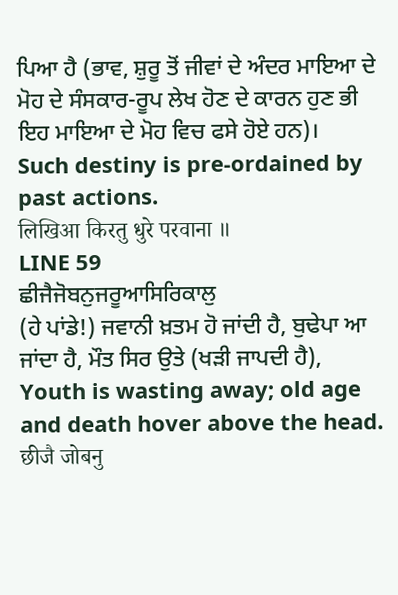ਪਿਆ ਹੈ (ਭਾਵ, ਸ਼ੁਰੂ ਤੋਂ ਜੀਵਾਂ ਦੇ ਅੰਦਰ ਮਾਇਆ ਦੇ ਮੋਹ ਦੇ ਸੰਸਕਾਰ-ਰੂਪ ਲੇਖ ਹੋਣ ਦੇ ਕਾਰਨ ਹੁਣ ਭੀ ਇਹ ਮਾਇਆ ਦੇ ਮੋਹ ਵਿਚ ਫਸੇ ਹੋਏ ਹਨ)।
Such destiny is pre-ordained by past actions.
लिखिआ किरतु धुरे परवाना ॥
LINE 59
ਛੀਜੈਜੋਬਨੁਜਰੂਆਸਿਰਿਕਾਲੁ
(ਹੇ ਪਾਂਡੇ!) ਜਵਾਨੀ ਖ਼ਤਮ ਹੋ ਜਾਂਦੀ ਹੈ, ਬੁਢੇਪਾ ਆ ਜਾਂਦਾ ਹੈ, ਮੌਤ ਸਿਰ ਉਤੇ (ਖੜੀ ਜਾਪਦੀ ਹੈ),
Youth is wasting away; old age and death hover above the head.
छीजै जोबनु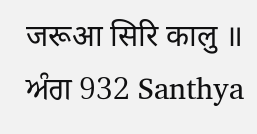जरूआ सिरि कालु ॥
ਅੰਗ 932 Santhya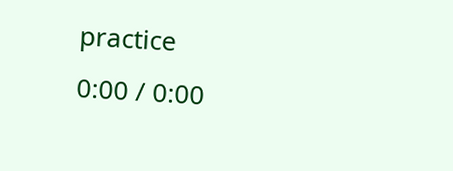practice
0:00 / 0:00